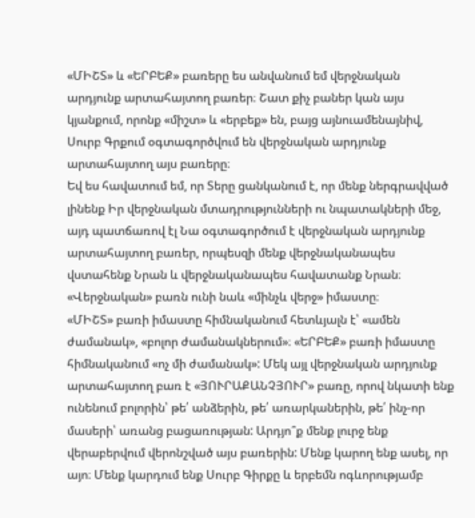«ՄԻՇՏ» և «ԵՐԲԵՔ» բառերը ես անվանում եմ վերջնական արդյունք արտահայտող բառեր։ Շատ քիչ բաներ կան այս կյանքում, որոնք «միշտ» և «երբեք» են, բայց այնուամենայնիվ, Սուրբ Գրքում օգտագործվում են վերջնական արդյունք արտահայտող այս բառերը։
Եվ ես հավատում եմ, որ Տերը ցանկանում է, որ մենք ներգրավված լինենք Իր վերջնական մտադրությունների ու նպատակների մեջ, այդ պատճառով էլ Նա օգտագործում է վերջնական արդյունք արտահայտող բառեր, որպեսզի մենք վերջնականապես վստահենք Նրան և վերջնականապես հավատանք Նրան։ «Վերջնական» բառն ունի նաև «մինչև վերջ» իմաստը։
«ՄԻՇՏ» բառի իմաստը հիմնականում հետևյալն է՝ «ամեն ժամանակ», «բոլոր ժամանակներում»։ «ԵՐԲԵՔ» բառի իմաստը հիմնականում «ոչ մի ժամանակ»: Մեկ այլ վերջնական արդյունք արտահայտող բառ է «ՅՈՒՐԱՔԱՆՉՅՈՒՐ» բառը, որով նկատի ենք ունենում բոլորին՝ թե՛ անձերին, թե՛ առարկաներին, թե՛ ինչ-որ մասերի՝ առանց բացառության: Արդյո՞ք մենք լուրջ ենք վերաբերվում վերոնշված այս բառերին: Մենք կարող ենք ասել, որ այո։ Մենք կարդում ենք Սուրբ Գիրքը և երբեմն ոգևորությամբ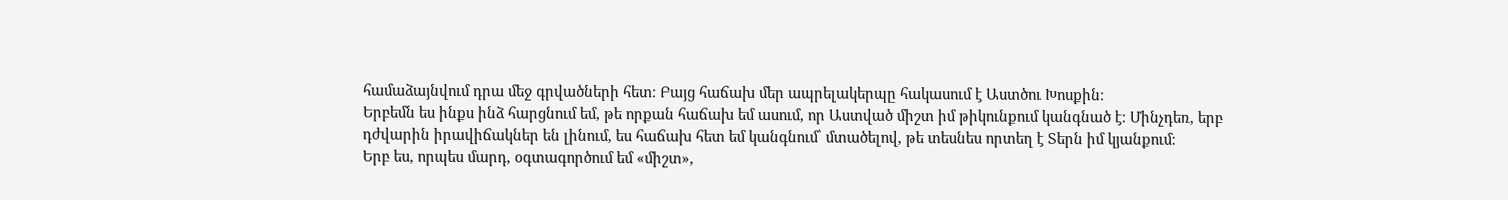համաձայնվում դրա մեջ գրվածների հետ։ Բայց հաճախ մեր ապրելակերպը հակասում է Աստծու Խոսքին։
Երբեմն ես ինքս ինձ հարցնում եմ, թե որքան հաճախ եմ ասում, որ Աստված միշտ իմ թիկունքում կանգնած է։ Մինչդեռ, երբ դժվարին իրավիճակներ են լինում, ես հաճախ հետ եմ կանգնում՝ մտածելով, թե տեսնես որտեղ է Տերն իմ կյանքում։
Երբ ես, որպես մարդ, օգտագործում եմ «միշտ»,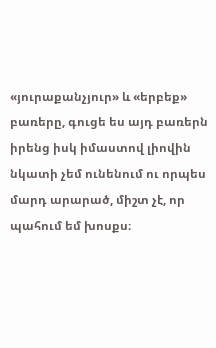«յուրաքանչյուր» և «երբեք» բառերը, գուցե ես այդ բառերն իրենց իսկ իմաստով լիովին նկատի չեմ ունենում ու որպես մարդ արարած, միշտ չէ, որ պահում եմ խոսքս։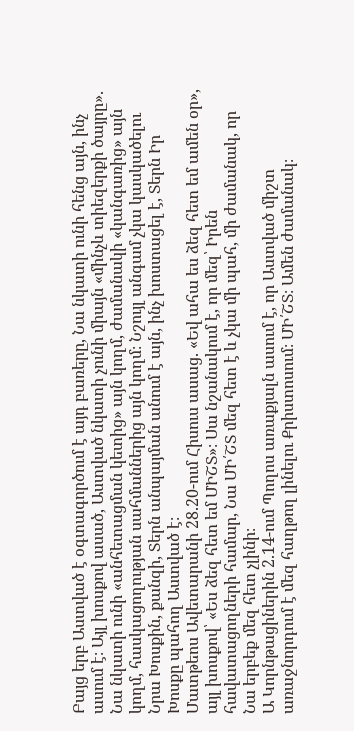Բայց երբ Աստված է օգտագործում է այդ բառերը, Նա նկատի ունի հենց այն, ինչ ասում է։ Այլ խոսքով ասած, Աստված նկատի չունի միայն «մինչև տիեզերքի ծայրը». Նա նկատի ունի «անհետացման կետից» այն կողմ, ժամանակի «կանգառից» այն կողմ, հասկացողության սահմաններից այն կողմ։ Նշույլ անգամ չկա կասկածելու Նրա Խոսքին, քանզի, Տերն անպայման անում է այն, ինչ խոստացել է, Տերն Իր Խոսքը պահող Աստված է։
Մատթեոս Ավետարանի 28.20-ում Հիսուս ասաց. «Եվ ահա ես ձեզ հետ եմ ամեն օր», այլ խոսքով՝ «Ես ձեզ հետ եմ ՄԻՇՏ»։ Սա նշանակում է, որ մեզ՝ Իրեն հավատացողների համար, Նա ՄԻ՛ՇՏ մեզ հետ է և չկա մի պահ, մի ժամանակ, որ Նա երբեք մեզ հետ չլինի։
Ա Կորնթացիներին 2.14-ում Պողոս առաքյալն ասում է, որ Աստված միշտ առաջնորդում է մեզ հաղթող լինելու Քրիստոսում։ ՄԻ՛ՇՏ։ Ամեն ժամանակ։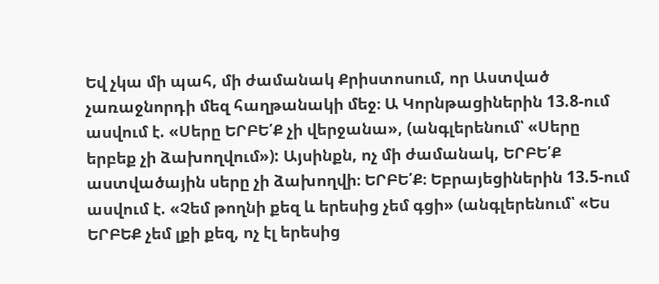Եվ չկա մի պահ, մի ժամանակ Քրիստոսում, որ Աստված չառաջնորդի մեզ հաղթանակի մեջ։ Ա Կորնթացիներին 13.8-ում ասվում է. «Սերը ԵՐԲԵ՛Ք չի վերջանա», (անգլերենում՝ «Սերը երբեք չի ձախողվում»): Այսինքն, ոչ մի ժամանակ, ԵՐԲԵ՛Ք աստվածային սերը չի ձախողվի։ ԵՐԲԵ՛Ք։ Եբրայեցիներին 13.5-ում ասվում է. «Չեմ թողնի քեզ և երեսից չեմ գցի» (անգլերենում՝ «Ես ԵՐԲԵՔ չեմ լքի քեզ, ոչ էլ երեսից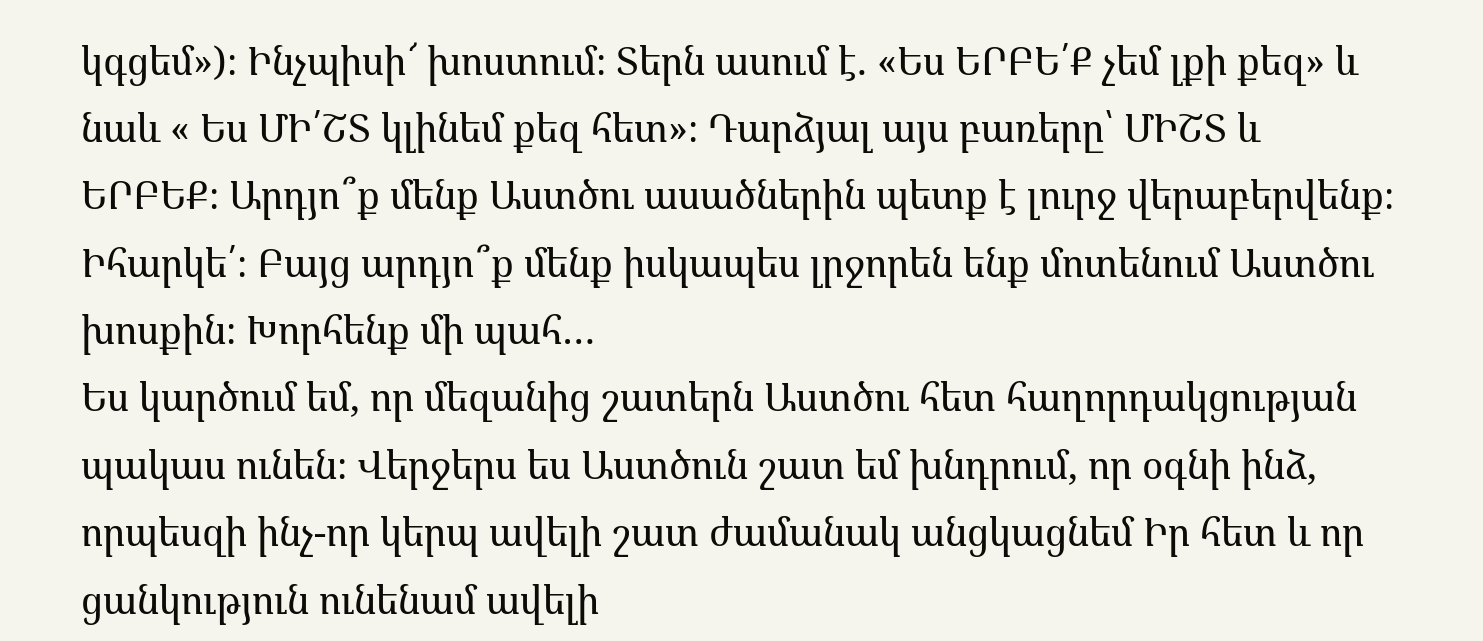կգցեմ»)։ Ինչպիսի՜ խոստում։ Տերն ասում է. «Ես ԵՐԲԵ՛Ք չեմ լքի քեզ» և նաև « Ես ՄԻ՛ՇՏ կլինեմ քեզ հետ»։ Դարձյալ այս բառերը՝ ՄԻՇՏ և ԵՐԲԵՔ։ Արդյո՞ք մենք Աստծու ասածներին պետք է լուրջ վերաբերվենք։ Իհարկե՛։ Բայց արդյո՞ք մենք իսկապես լրջորեն ենք մոտենում Աստծու խոսքին։ Խորհենք մի պահ…
Ես կարծում եմ, որ մեզանից շատերն Աստծու հետ հաղորդակցության պակաս ունեն։ Վերջերս ես Աստծուն շատ եմ խնդրում, որ օգնի ինձ, որպեսզի ինչ-որ կերպ ավելի շատ ժամանակ անցկացնեմ Իր հետ և որ ցանկություն ունենամ ավելի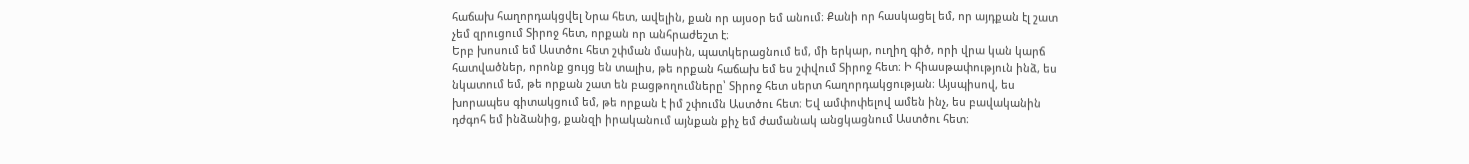հաճախ հաղորդակցվել Նրա հետ, ավելին, քան որ այսօր եմ անում։ Քանի որ հասկացել եմ, որ այդքան էլ շատ չեմ զրուցում Տիրոջ հետ, որքան որ անհրաժեշտ է։
Երբ խոսում եմ Աստծու հետ շփման մասին, պատկերացնում եմ, մի երկար, ուղիղ գիծ, որի վրա կան կարճ հատվածներ, որոնք ցույց են տալիս, թե որքան հաճախ եմ ես շփվում Տիրոջ հետ։ Ի հիասթափություն ինձ, ես նկատում եմ, թե որքան շատ են բացթողումները՝ Տիրոջ հետ սերտ հաղորդակցության։ Այսպիսով, ես խորապես գիտակցում եմ, թե որքան է իմ շփումն Աստծու հետ։ Եվ ամփոփելով ամեն ինչ, ես բավականին դժգոհ եմ ինձանից, քանզի իրականում այնքան քիչ եմ ժամանակ անցկացնում Աստծու հետ։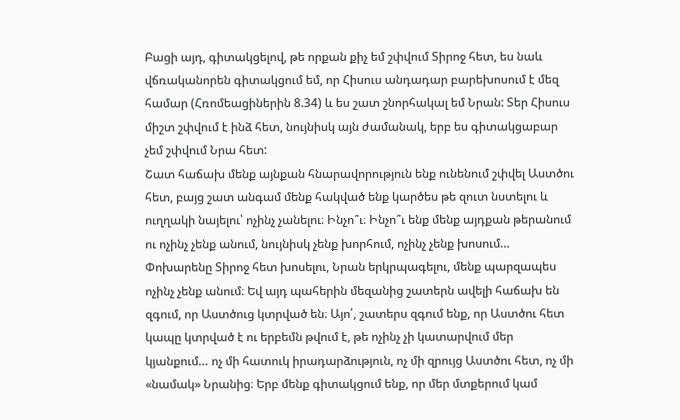Բացի այդ, գիտակցելով, թե որքան քիչ եմ շփվում Տիրոջ հետ, ես նաև վճռականորեն գիտակցում եմ, որ Հիսուս անդադար բարեխոսում է մեզ համար (Հռոմեացիներին 8.34) և ես շատ շնորհակալ եմ Նրան: Տեր Հիսուս միշտ շփվում է ինձ հետ, նույնիսկ այն ժամանակ, երբ ես գիտակցաբար չեմ շփվում Նրա հետ:
Շատ հաճախ մենք այնքան հնարավորություն ենք ունենում շփվել Աստծու հետ, բայց շատ անգամ մենք հակված ենք կարծես թե զուտ նստելու և ուղղակի նայելու՝ ոչինչ չանելու։ Ինչո՞ւ։ Ինչո՞ւ ենք մենք այդքան թերանում ու ոչինչ չենք անում, նույնիսկ չենք խորհում, ոչինչ չենք խոսում… Փոխարենը Տիրոջ հետ խոսելու, Նրան երկրպագելու, մենք պարզապես ոչինչ չենք անում։ Եվ այդ պահերին մեզանից շատերն ավելի հաճախ են զգում, որ Աստծուց կտրված են։ Այո՛, շատերս զգում ենք, որ Աստծու հետ կապը կտրված է ու երբեմն թվում է, թե ոչինչ չի կատարվում մեր կյանքում… ոչ մի հատուկ իրադարձություն, ոչ մի զրույց Աստծու հետ, ոչ մի «նամակ» Նրանից։ Երբ մենք գիտակցում ենք, որ մեր մտքերում կամ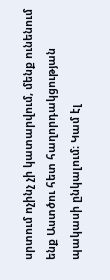սրտում ոչինչ չի կատարվում, մենք ունենում ենք Աստծու հետ հաղորդակցության պակասի ընկալում։ Կամ էլ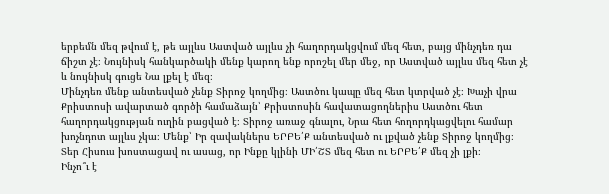երբեմն մեզ թվում է, թե այլևս Աստված այլևս չի հաղորդակցվում մեզ հետ, բայց մինչդեռ դա ճիշտ չէ։ Նույնիսկ հանկարծակի մենք կարող ենք որոշել մեր մեջ, որ Աստված այլևս մեզ հետ չէ և նույնիսկ գուցե Նա լքել է մեզ։
Մինչդեռ մենք անտեսված չենք Տիրոջ կողմից։ Աստծու կապը մեզ հետ կտրված չէ։ Խաչի վրա Քրիստոսի ավարտած գործի համաձայն՝ Քրիստոսին հավատացողներիս Աստծու հետ հաղորդակցության ուղին բացված է։ Տիրոջ առաջ գնալու, Նրա հետ հողորդկացվելու համար խոչնդոտ այլևս չկա։ Մենք՝ Իր զավակներս ԵՐԲԵ՛Ք անտեսված ու լքված չենք Տիրոջ կողմից։ Տեր Հիսուս խոստացավ ու ասաց, որ Ինքը կլինի ՄԻ՛ՇՏ մեզ հետ ու ԵՐԲԵ՛Ք մեզ չի լքի։
Ինչո՞ւ է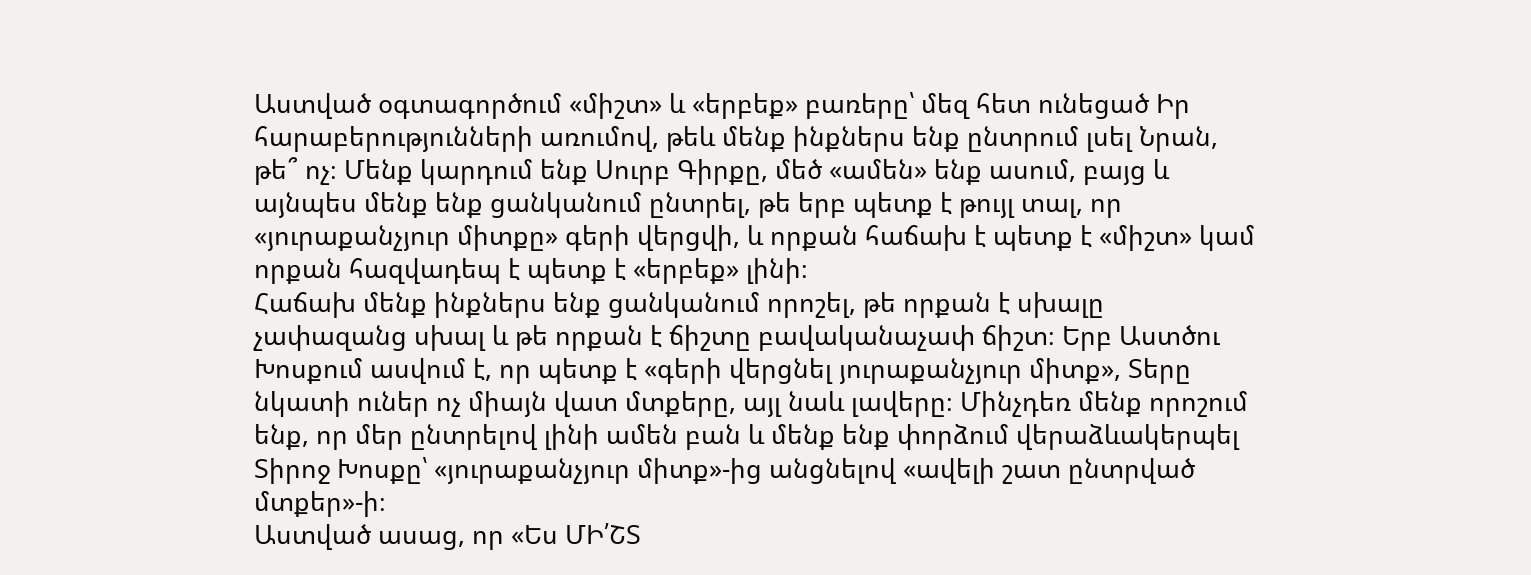Աստված օգտագործում «միշտ» և «երբեք» բառերը՝ մեզ հետ ունեցած Իր հարաբերությունների առումով, թեև մենք ինքներս ենք ընտրում լսել Նրան, թե՞ ոչ։ Մենք կարդում ենք Սուրբ Գիրքը, մեծ «ամեն» ենք ասում, բայց և այնպես մենք ենք ցանկանում ընտրել, թե երբ պետք է թույլ տալ, որ «յուրաքանչյուր միտքը» գերի վերցվի, և որքան հաճախ է պետք է «միշտ» կամ որքան հազվադեպ է պետք է «երբեք» լինի։
Հաճախ մենք ինքներս ենք ցանկանում որոշել, թե որքան է սխալը չափազանց սխալ և թե որքան է ճիշտը բավականաչափ ճիշտ։ Երբ Աստծու Խոսքում ասվում է, որ պետք է «գերի վերցնել յուրաքանչյուր միտք», Տերը նկատի ուներ ոչ միայն վատ մտքերը, այլ նաև լավերը։ Մինչդեռ մենք որոշում ենք, որ մեր ընտրելով լինի ամեն բան և մենք ենք փորձում վերաձևակերպել Տիրոջ Խոսքը՝ «յուրաքանչյուր միտք»-ից անցնելով «ավելի շատ ընտրված մտքեր»-ի։
Աստված ասաց, որ «Ես ՄԻ՛ՇՏ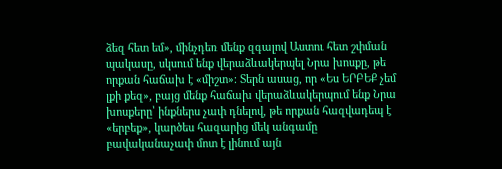ձեզ հետ եմ», մինչդեռ մենք զգալով Աստու հետ շփման պակասը, սկսում ենք վերաձևակերպել Նրա խոսքը, թե որքան հաճախ է «միշտ»։ Տերն ասաց, որ «Ես ԵՐԲԵՔ չեմ լքի քեզ», բայց մենք հաճախ վերաձևակերպում ենք Նրա խոսքերը՝ ինքներս չափ դնելով, թե որքան հազվադեպ է «երբեք», կարծես հազարից մեկ անգամը բավականաչափ մոտ է լինում այն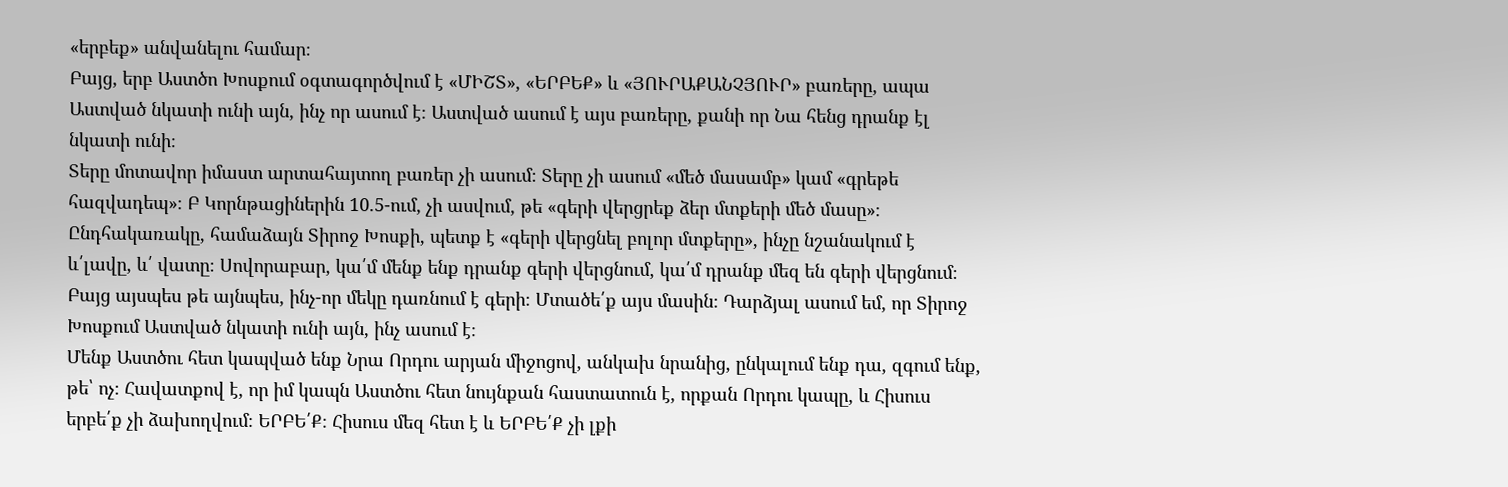«երբեք» անվանելու համար։
Բայց, երբ Աստծո Խոսքում օգտագործվում է «ՄԻՇՏ», «ԵՐԲԵՔ» և «ՅՈՒՐԱՔԱՆՉՅՈՒՐ» բառերը, ապա Աստված նկատի ունի այն, ինչ որ ասում է։ Աստված ասում է այս բառերը, քանի որ Նա հենց դրանք էլ նկատի ունի։
Տերը մոտավոր իմաստ արտահայտող բառեր չի ասում։ Տերը չի ասում «մեծ մասամբ» կամ «գրեթե հազվադեպ»։ Բ Կորնթացիներին 10.5-ում, չի ասվում, թե «գերի վերցրեք ձեր մտքերի մեծ մասը»։ Ընդհակառակը, համաձայն Տիրոջ Խոսքի, պետք է «գերի վերցնել բոլոր մտքերը», ինչը նշանակում է և՛լավը, և՛ վատը։ Սովորաբար, կա՛մ մենք ենք դրանք գերի վերցնում, կա՛մ դրանք մեզ են գերի վերցնում։ Բայց այսպես թե այնպես, ինչ-որ մեկը դառնում է գերի։ Մտածե՛ք այս մասին։ Դարձյալ ասում եմ, որ Տիրոջ Խոսքում Աստված նկատի ունի այն, ինչ ասում է։
Մենք Աստծու հետ կապված ենք Նրա Որդու արյան միջոցով, անկախ նրանից, ընկալում ենք դա, զգում ենք, թե՝ ոչ։ Հավատքով է, որ իմ կապն Աստծու հետ նույնքան հաստատուն է, որքան Որդու կապը, և Հիսուս երբե՛ք չի ձախողվում։ ԵՐԲԵ՛Ք։ Հիսուս մեզ հետ է և ԵՐԲԵ՛Ք չի լքի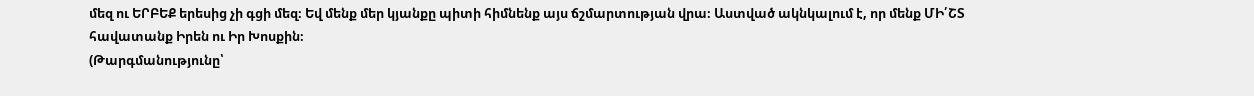մեզ ու ԵՐԲԵՔ երեսից չի գցի մեզ։ Եվ մենք մեր կյանքը պիտի հիմնենք այս ճշմարտության վրա։ Աստված ակնկալում է, որ մենք ՄԻ՛ՇՏ հավատանք Իրեն ու Իր Խոսքին։
(Թարգմանությունը՝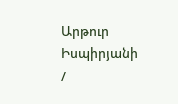Արթուր Իսպիրյանի /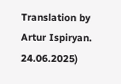Translation by Artur Ispiryan. 24.06.2025)